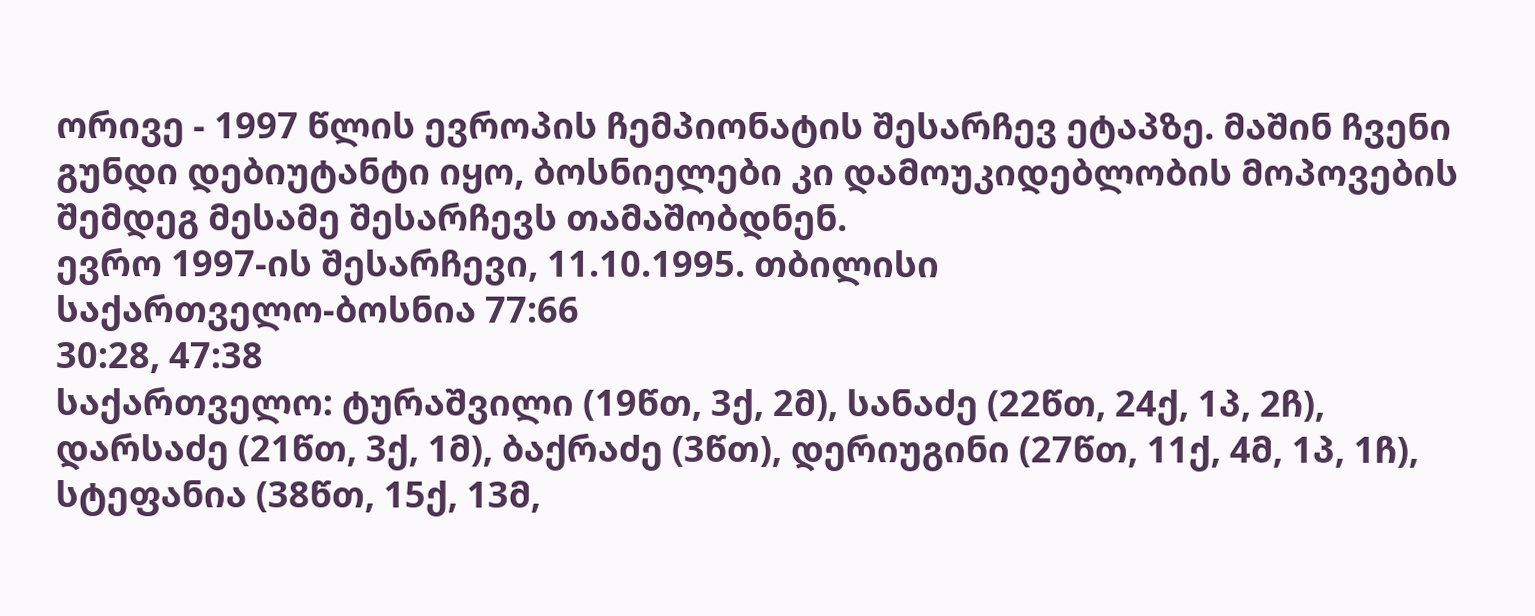ორივე - 1997 წლის ევროპის ჩემპიონატის შესარჩევ ეტაპზე. მაშინ ჩვენი გუნდი დებიუტანტი იყო, ბოსნიელები კი დამოუკიდებლობის მოპოვების შემდეგ მესამე შესარჩევს თამაშობდნენ.
ევრო 1997-ის შესარჩევი, 11.10.1995. თბილისი
საქართველო-ბოსნია 77:66
30:28, 47:38
საქართველო: ტურაშვილი (19წთ, 3ქ, 2მ), სანაძე (22წთ, 24ქ, 1პ, 2ჩ), დარსაძე (21წთ, 3ქ, 1მ), ბაქრაძე (3წთ), დერიუგინი (27წთ, 11ქ, 4მ, 1პ, 1ჩ), სტეფანია (38წთ, 15ქ, 13მ,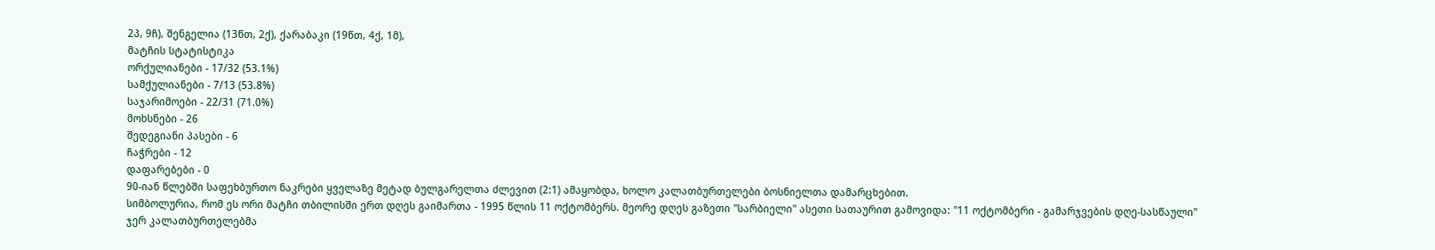2პ, 9ჩ), შენგელია (13წთ, 2ქ), ქარაბაკი (19წთ, 4ქ, 1მ),
მატჩის სტატისტიკა
ორქულიანები - 17/32 (53.1%)
სამქულიანები - 7/13 (53.8%)
საჯარიმოები - 22/31 (71.0%)
მოხსნები - 26
შედეგიანი პასები - 6
ჩაჭრები - 12
დაფარებები - 0
90-იან წლებში საფეხბურთო ნაკრები ყველაზე მეტად ბულგარელთა ძლევით (2:1) ამაყობდა, ხოლო კალათბურთელები ბოსნიელთა დამარცხებით.
სიმბოლურია, რომ ეს ორი მატჩი თბილისში ერთ დღეს გაიმართა - 1995 წლის 11 ოქტომბერს. მეორე დღეს გაზეთი "სარბიელი" ასეთი სათაურით გამოვიდა: "11 ოქტომბერი - გამარჯვების დღე-სასწაული"
ჯერ კალათბურთელებმა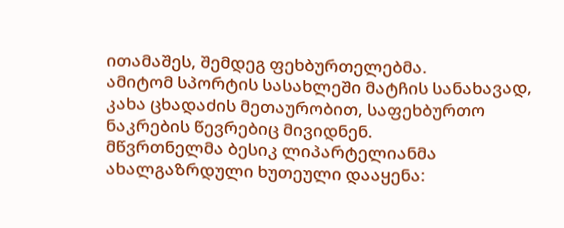ითამაშეს, შემდეგ ფეხბურთელებმა.
ამიტომ სპორტის სასახლეში მატჩის სანახავად, კახა ცხადაძის მეთაურობით, საფეხბურთო ნაკრების წევრებიც მივიდნენ.
მწვრთნელმა ბესიკ ლიპარტელიანმა ახალგაზრდული ხუთეული დააყენა: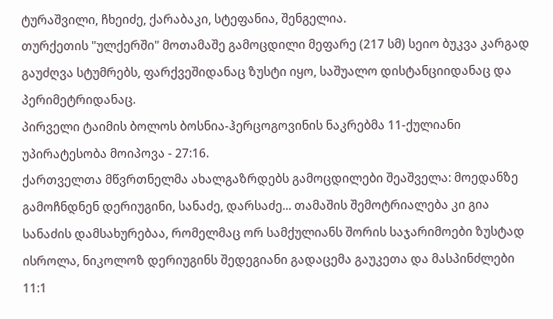ტურაშვილი, ჩხეიძე, ქარაბაკი, სტეფანია, შენგელია.
თურქეთის "ულქერში" მოთამაშე გამოცდილი მეფარე (217 სმ) სეიო ბუკვა კარგად გაუძღვა სტუმრებს, ფარქვეშიდანაც ზუსტი იყო, საშუალო დისტანციიდანაც და პერიმეტრიდანაც.
პირველი ტაიმის ბოლოს ბოსნია-ჰერცოგოვინის ნაკრებმა 11-ქულიანი უპირატესობა მოიპოვა - 27:16.
ქართველთა მწვრთნელმა ახალგაზრდებს გამოცდილები შეაშველა: მოედანზე გამოჩნდნენ დერიუგინი, სანაძე, დარსაძე... თამაშის შემოტრიალება კი გია სანაძის დამსახურებაა, რომელმაც ორ სამქულიანს შორის საჯარიმოები ზუსტად ისროლა, ნიკოლოზ დერიუგინს შედეგიანი გადაცემა გაუკეთა და მასპინძლები 11:1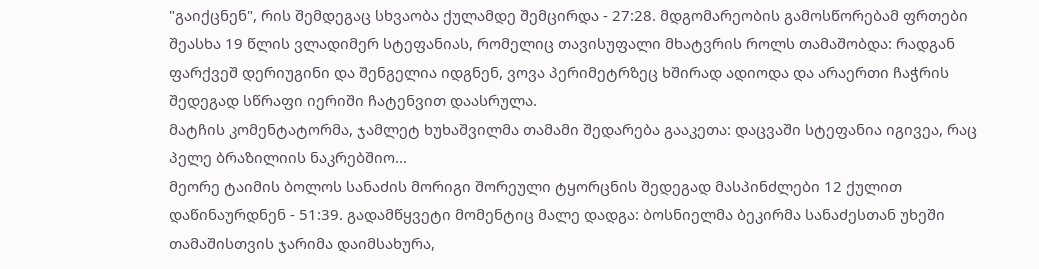"გაიქცნენ", რის შემდეგაც სხვაობა ქულამდე შემცირდა - 27:28. მდგომარეობის გამოსწორებამ ფრთები შეასხა 19 წლის ვლადიმერ სტეფანიას, რომელიც თავისუფალი მხატვრის როლს თამაშობდა: რადგან ფარქვეშ დერიუგინი და შენგელია იდგნენ, ვოვა პერიმეტრზეც ხშირად ადიოდა და არაერთი ჩაჭრის შედეგად სწრაფი იერიში ჩატენვით დაასრულა.
მატჩის კომენტატორმა, ჯამლეტ ხუხაშვილმა თამამი შედარება გააკეთა: დაცვაში სტეფანია იგივეა, რაც პელე ბრაზილიის ნაკრებშიო...
მეორე ტაიმის ბოლოს სანაძის მორიგი შორეული ტყორცნის შედეგად მასპინძლები 12 ქულით დაწინაურდნენ - 51:39. გადამწყვეტი მომენტიც მალე დადგა: ბოსნიელმა ბეკირმა სანაძესთან უხეში თამაშისთვის ჯარიმა დაიმსახურა,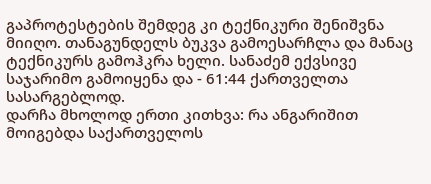გაპროტესტების შემდეგ კი ტექნიკური შენიშვნა მიიღო. თანაგუნდელს ბუკვა გამოესარჩლა და მანაც ტექნიკურს გამოჰკრა ხელი. სანაძემ ექვსივე საჯარიმო გამოიყენა და - 61:44 ქართველთა სასარგებლოდ.
დარჩა მხოლოდ ერთი კითხვა: რა ანგარიშით მოიგებდა საქართველოს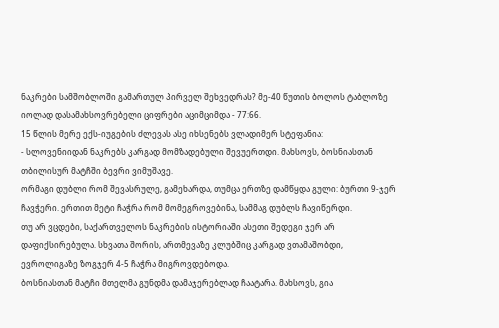ნაკრები სამშობლოში გამართულ პირველ შეხვედრას? მე-40 წუთის ბოლოს ტაბლოზე იოლად დასამახსოვრებელი ციფრები აციმციმდა - 77:66.
15 წლის მერე ექს-იუგების ძლევას ასე იხსენებს ვლადიმერ სტეფანია:
- სლოვენიიდან ნაკრებს კარგად მომზადებული შევუერთდი. მახსოვს, ბოსნიასთან თბილისურ მატჩში ბევრი ვიმუშავე.
ორმაგი დუბლი რომ შევასრულე, გამეხარდა, თუმცა ერთზე დამწყდა გული: ბურთი 9-ჯერ ჩავჭერი. ერთით მეტი ჩაჭრა რომ მომეგროვებინა, სამმაგ დუბლს ჩავიწერდი.
თუ არ ვცდები, საქართველოს ნაკრების ისტორიაში ასეთი შედეგი ჯერ არ დაფიქსირებულა. სხვათა შორის, ართმევაზე კლუბშიც კარგად ვთამაშობდი, ევროლიგაზე ზოგჯერ 4-5 ჩაჭრა მიგროვდებოდა.
ბოსნიასთან მატჩი მთელმა გუნდმა დამაჯერებლად ჩაატარა. მახსოვს, გია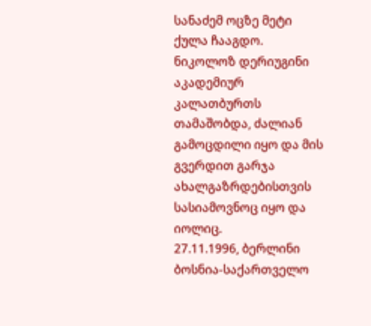სანაძემ ოცზე მეტი ქულა ჩააგდო.
ნიკოლოზ დერიუგინი აკადემიურ კალათბურთს თამაშობდა, ძალიან გამოცდილი იყო და მის გვერდით გარჯა ახალგაზრდებისთვის სასიამოვნოც იყო და იოლიც.
27.11.1996, ბერლინი
ბოსნია-საქართველო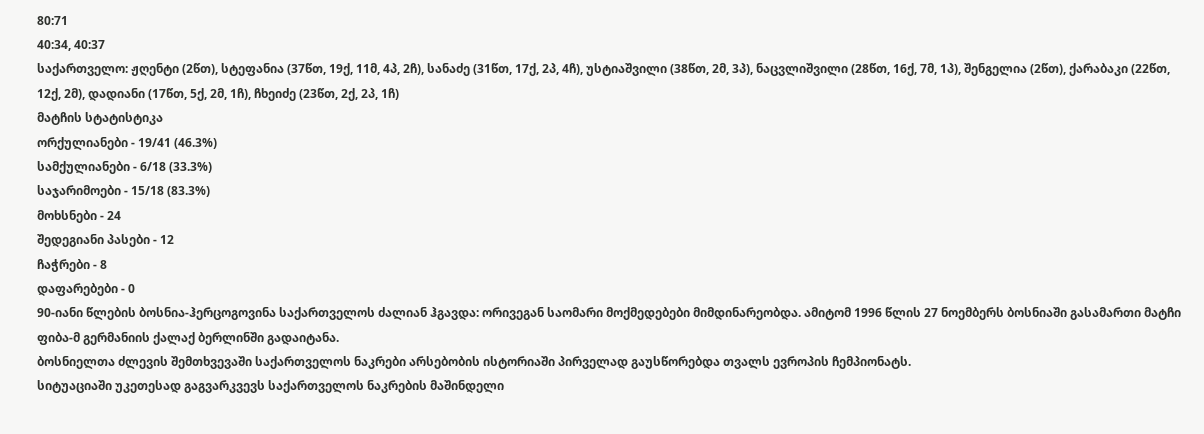80:71
40:34, 40:37
საქართველო: ჟღენტი (2წთ), სტეფანია (37წთ, 19ქ, 11მ, 4პ, 2ჩ), სანაძე (31წთ, 17ქ, 2პ, 4ჩ), უსტიაშვილი (38წთ, 2მ, 3პ), ნაცვლიშვილი (28წთ, 16ქ, 7მ, 1პ), შენგელია (2წთ), ქარაბაკი (22წთ, 12ქ, 2მ), დადიანი (17წთ, 5ქ, 2მ, 1ჩ), ჩხეიძე (23წთ, 2ქ, 2პ, 1ჩ)
მატჩის სტატისტიკა
ორქულიანები - 19/41 (46.3%)
სამქულიანები - 6/18 (33.3%)
საჯარიმოები - 15/18 (83.3%)
მოხსნები - 24
შედეგიანი პასები - 12
ჩაჭრები - 8
დაფარებები - 0
90-იანი წლების ბოსნია-ჰერცოგოვინა საქართველოს ძალიან ჰგავდა: ორივეგან საომარი მოქმედებები მიმდინარეობდა. ამიტომ 1996 წლის 27 ნოემბერს ბოსნიაში გასამართი მატჩი ფიბა-მ გერმანიის ქალაქ ბერლინში გადაიტანა.
ბოსნიელთა ძლევის შემთხვევაში საქართველოს ნაკრები არსებობის ისტორიაში პირველად გაუსწორებდა თვალს ევროპის ჩემპიონატს.
სიტუაციაში უკეთესად გაგვარკვევს საქართველოს ნაკრების მაშინდელი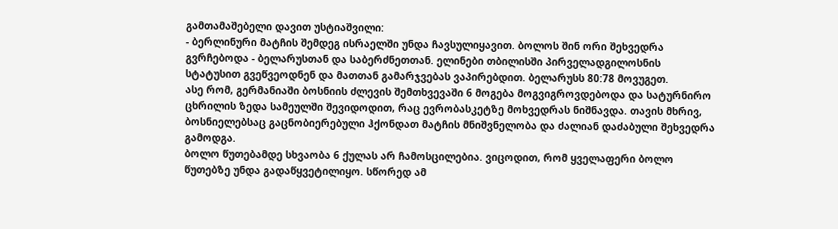გამთამაშებელი დავით უსტიაშვილი:
- ბერლინური მატჩის შემდეგ ისრაელში უნდა ჩავსულიყავით. ბოლოს შინ ორი შეხვედრა გვრჩებოდა - ბელარუსთან და საბერძნეთთან. ელინები თბილისში პირველადგილოსნის სტატუსით გვეწვეოდნენ და მათთან გამარჯვებას ვაპირებდით. ბელარუსს 80:78 მოვუგეთ.
ასე რომ, გერმანიაში ბოსნიის ძლევის შემთხვევაში 6 მოგება მოგვიგროვდებოდა და სატურნირო ცხრილის ზედა სამეულში შევიდოდით, რაც ევრობასკეტზე მოხვედრას ნიშნავდა. თავის მხრივ, ბოსნიელებსაც გაცნობიერებული ჰქონდათ მატჩის მნიშვნელობა და ძალიან დაძაბული შეხვედრა გამოდგა.
ბოლო წუთებამდე სხვაობა 6 ქულას არ ჩამოსცილებია. ვიცოდით, რომ ყველაფერი ბოლო წუთებზე უნდა გადაწყვეტილიყო. სწორედ ამ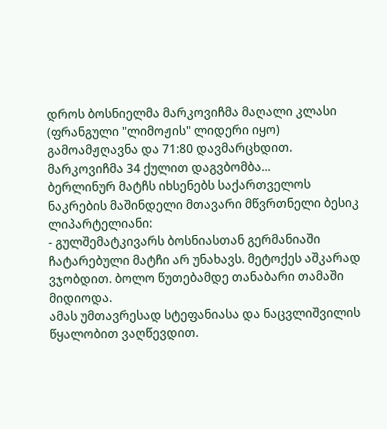დროს ბოსნიელმა მარკოვიჩმა მაღალი კლასი (ფრანგული "ლიმოჟის" ლიდერი იყო) გამოამჟღავნა და 71:80 დავმარცხდით.
მარკოვიჩმა 34 ქულით დაგვბომბა...
ბერლინურ მატჩს იხსენებს საქართველოს ნაკრების მაშინდელი მთავარი მწვრთნელი ბესიკ ლიპარტელიანი:
- გულშემატკივარს ბოსნიასთან გერმანიაში ჩატარებული მატჩი არ უნახავს. მეტოქეს აშკარად ვჯობდით. ბოლო წუთებამდე თანაბარი თამაში მიდიოდა.
ამას უმთავრესად სტეფანიასა და ნაცვლიშვილის წყალობით ვაღწევდით.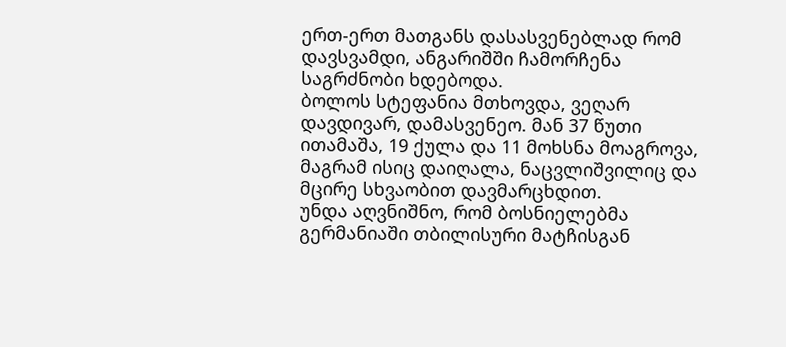ერთ-ერთ მათგანს დასასვენებლად რომ დავსვამდი, ანგარიშში ჩამორჩენა საგრძნობი ხდებოდა.
ბოლოს სტეფანია მთხოვდა, ვეღარ დავდივარ, დამასვენეო. მან 37 წუთი ითამაშა, 19 ქულა და 11 მოხსნა მოაგროვა, მაგრამ ისიც დაიღალა, ნაცვლიშვილიც და მცირე სხვაობით დავმარცხდით.
უნდა აღვნიშნო, რომ ბოსნიელებმა გერმანიაში თბილისური მატჩისგან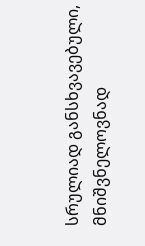სრულიად განსხვავებული, მნიშვნელოვნად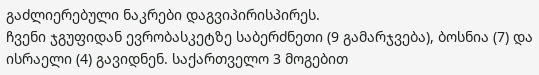გაძლიერებული ნაკრები დაგვიპირისპირეს.
ჩვენი ჯგუფიდან ევრობასკეტზე საბერძნეთი (9 გამარჯვება), ბოსნია (7) და ისრაელი (4) გავიდნენ. საქართველო 3 მოგებით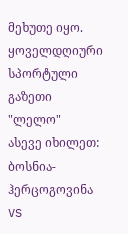მეხუთე იყო.
ყოველდღიური სპორტული გაზეთი "ლელო"
ასევე იხილეთ:
ბოსნია-ჰერცოგოვინა VS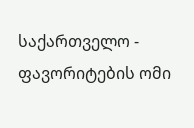საქართველო - ფავორიტების ომი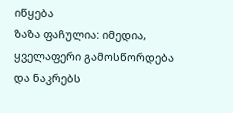იწყება
ზაზა ფაჩულია: იმედია, ყველაფერი გამოსწორდება და ნაკრებს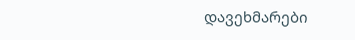დავეხმარები